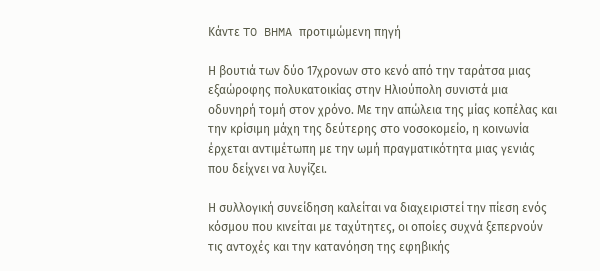Κάντε TO BHMA προτιμώμενη πηγή

Η βουτιά των δύο 17χρονων στο κενό από την ταράτσα μιας εξαώροφης πολυκατοικίας στην Ηλιούπολη συνιστά μια οδυνηρή τομή στον χρόνο. Με την απώλεια της μίας κοπέλας και την κρίσιμη μάχη της δεύτερης στο νοσοκομείο, η κοινωνία έρχεται αντιμέτωπη με την ωμή πραγματικότητα μιας γενιάς που δείχνει να λυγίζει.

Η συλλογική συνείδηση καλείται να διαχειριστεί την πίεση ενός κόσμου που κινείται με ταχύτητες, οι οποίες συχνά ξεπερνούν τις αντοχές και την κατανόηση της εφηβικής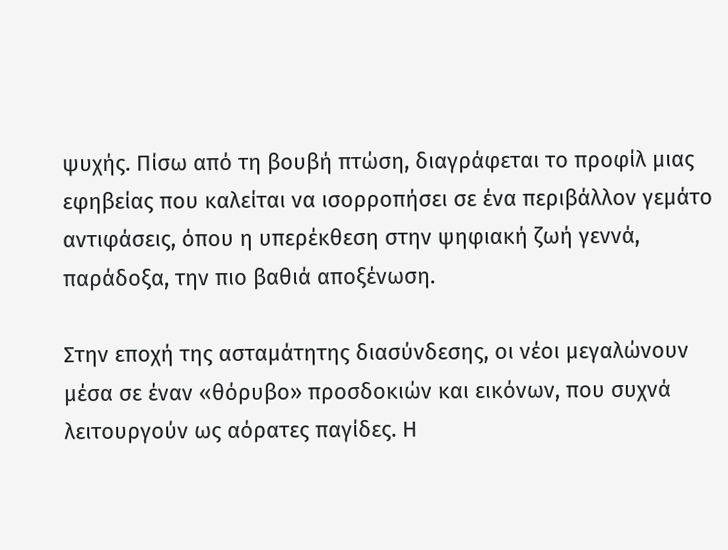ψυχής. Πίσω από τη βουβή πτώση, διαγράφεται το προφίλ μιας εφηβείας που καλείται να ισορροπήσει σε ένα περιβάλλον γεμάτο αντιφάσεις, όπου η υπερέκθεση στην ψηφιακή ζωή γεννά, παράδοξα, την πιο βαθιά αποξένωση.

Στην εποχή της ασταμάτητης διασύνδεσης, οι νέοι μεγαλώνουν μέσα σε έναν «θόρυβο» προσδοκιών και εικόνων, που συχνά λειτουργούν ως αόρατες παγίδες. Η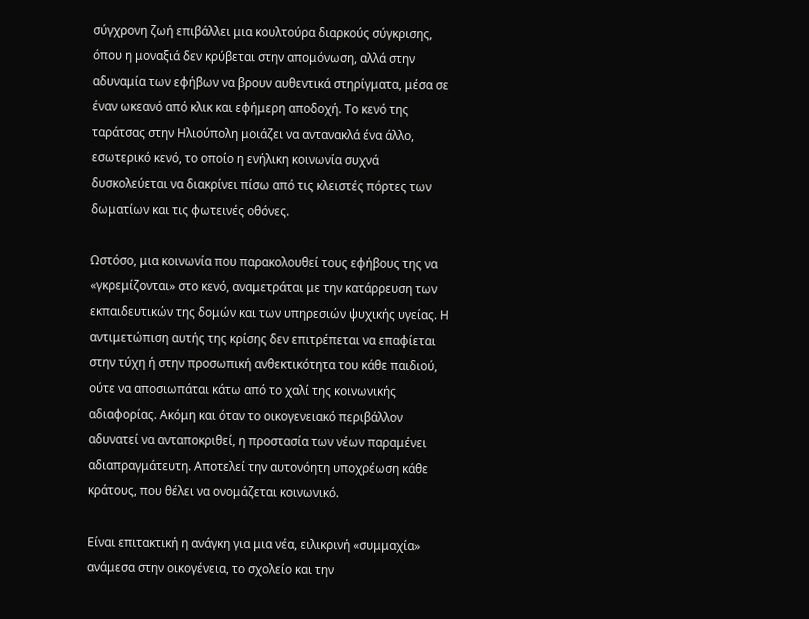σύγχρονη ζωή επιβάλλει μια κουλτούρα διαρκούς σύγκρισης, όπου η μοναξιά δεν κρύβεται στην απομόνωση, αλλά στην αδυναμία των εφήβων να βρουν αυθεντικά στηρίγματα, μέσα σε έναν ωκεανό από κλικ και εφήμερη αποδοχή. Το κενό της ταράτσας στην Ηλιούπολη μοιάζει να αντανακλά ένα άλλο, εσωτερικό κενό, το οποίο η ενήλικη κοινωνία συχνά δυσκολεύεται να διακρίνει πίσω από τις κλειστές πόρτες των δωματίων και τις φωτεινές οθόνες.

Ωστόσο, μια κοινωνία που παρακολουθεί τους εφήβους της να «γκρεμίζονται» στο κενό, αναμετράται με την κατάρρευση των εκπαιδευτικών της δομών και των υπηρεσιών ψυχικής υγείας. Η αντιμετώπιση αυτής της κρίσης δεν επιτρέπεται να επαφίεται στην τύχη ή στην προσωπική ανθεκτικότητα του κάθε παιδιού, ούτε να αποσιωπάται κάτω από το χαλί της κοινωνικής αδιαφορίας. Ακόμη και όταν το οικογενειακό περιβάλλον αδυνατεί να ανταποκριθεί, η προστασία των νέων παραμένει αδιαπραγμάτευτη. Αποτελεί την αυτονόητη υποχρέωση κάθε κράτους, που θέλει να ονομάζεται κοινωνικό.

Είναι επιτακτική η ανάγκη για μια νέα, ειλικρινή «συμμαχία» ανάμεσα στην οικογένεια, το σχολείο και την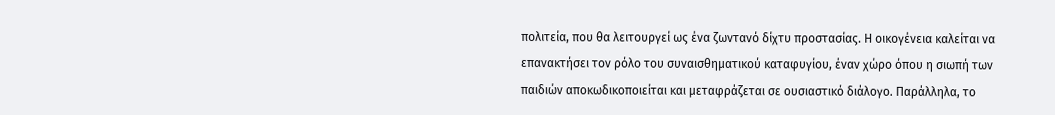πολιτεία, που θα λειτουργεί ως ένα ζωντανό δίχτυ προστασίας. Η οικογένεια καλείται να επανακτήσει τον ρόλο του συναισθηματικού καταφυγίου, έναν χώρο όπου η σιωπή των παιδιών αποκωδικοποιείται και μεταφράζεται σε ουσιαστικό διάλογο. Παράλληλα, το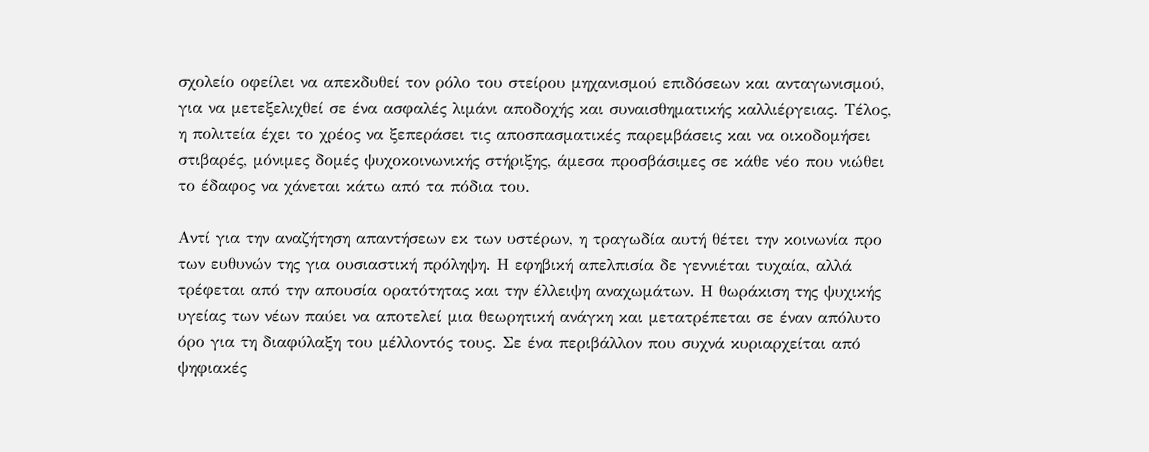σχολείο οφείλει να απεκδυθεί τον ρόλο του στείρου μηχανισμού επιδόσεων και ανταγωνισμού, για να μετεξελιχθεί σε ένα ασφαλές λιμάνι αποδοχής και συναισθηματικής καλλιέργειας. Τέλος, η πολιτεία έχει το χρέος να ξεπεράσει τις αποσπασματικές παρεμβάσεις και να οικοδομήσει στιβαρές, μόνιμες δομές ψυχοκοινωνικής στήριξης, άμεσα προσβάσιμες σε κάθε νέο που νιώθει το έδαφος να χάνεται κάτω από τα πόδια του.

Αντί για την αναζήτηση απαντήσεων εκ των υστέρων, η τραγωδία αυτή θέτει την κοινωνία προ των ευθυνών της για ουσιαστική πρόληψη. Η εφηβική απελπισία δε γεννιέται τυχαία, αλλά τρέφεται από την απουσία ορατότητας και την έλλειψη αναχωμάτων. Η θωράκιση της ψυχικής υγείας των νέων παύει να αποτελεί μια θεωρητική ανάγκη και μετατρέπεται σε έναν απόλυτο όρο για τη διαφύλαξη του μέλλοντός τους. Σε ένα περιβάλλον που συχνά κυριαρχείται από ψηφιακές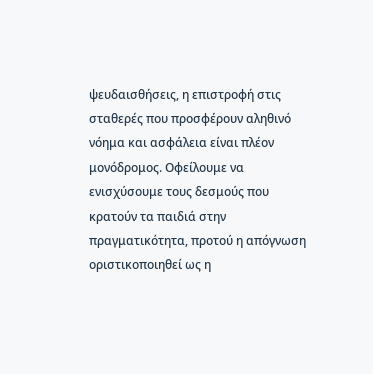ψευδαισθήσεις, η επιστροφή στις σταθερές που προσφέρουν αληθινό νόημα και ασφάλεια είναι πλέον μονόδρομος. Οφείλουμε να ενισχύσουμε τους δεσμούς που κρατούν τα παιδιά στην πραγματικότητα, προτού η απόγνωση οριστικοποιηθεί ως η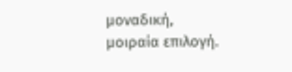μοναδική, μοιραία επιλογή.